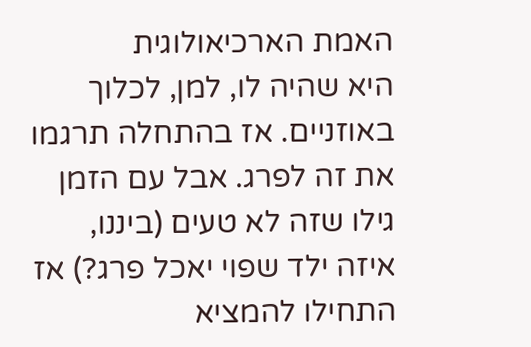האמת הארכיאולוגית
היא שהיה לו, למן, לכלוך באוזניים. אז בהתחלה תרגמו את זה לפרג. אבל עם הזמן גילו שזה לא טעים (ביננו, איזה ילד שפוי יאכל פרג?) אז התחילו להמציא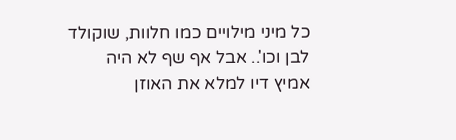כל מיני מילויים כמו חלוות, שוקולד לבן וכו'.. אבל אף שף לא היה אמיץ דיו למלא את האוזן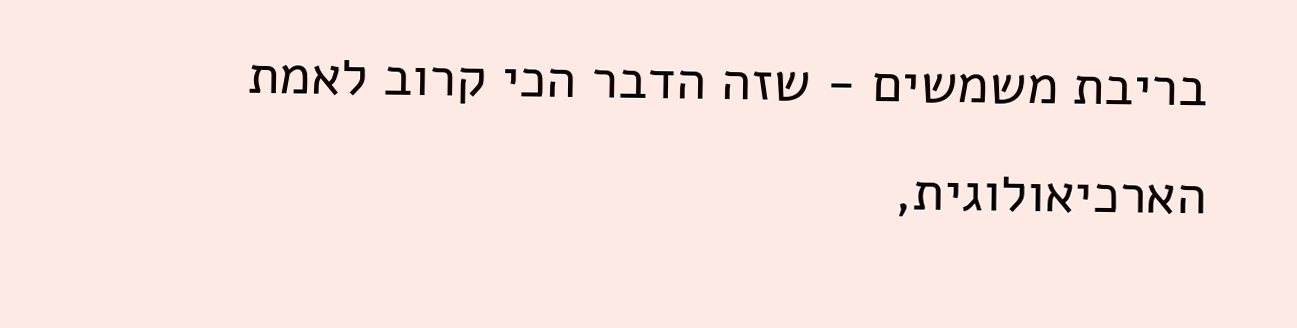בריבת משמשים - שזה הדבר הכי קרוב לאמת הארכיאולוגית,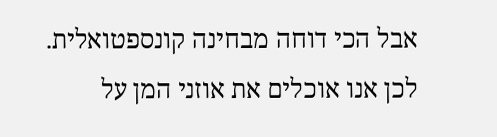אבל הכי דוחה מבחינה קונספטואלית. לכן אנו אוכלים את אוזני המן על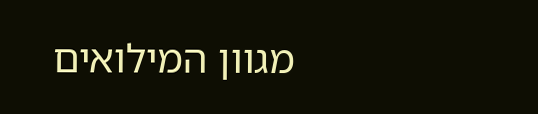מגוון המילואים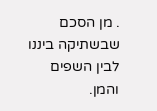. מן הסכם שבשתיקה ביננו לבין השפים והמן.